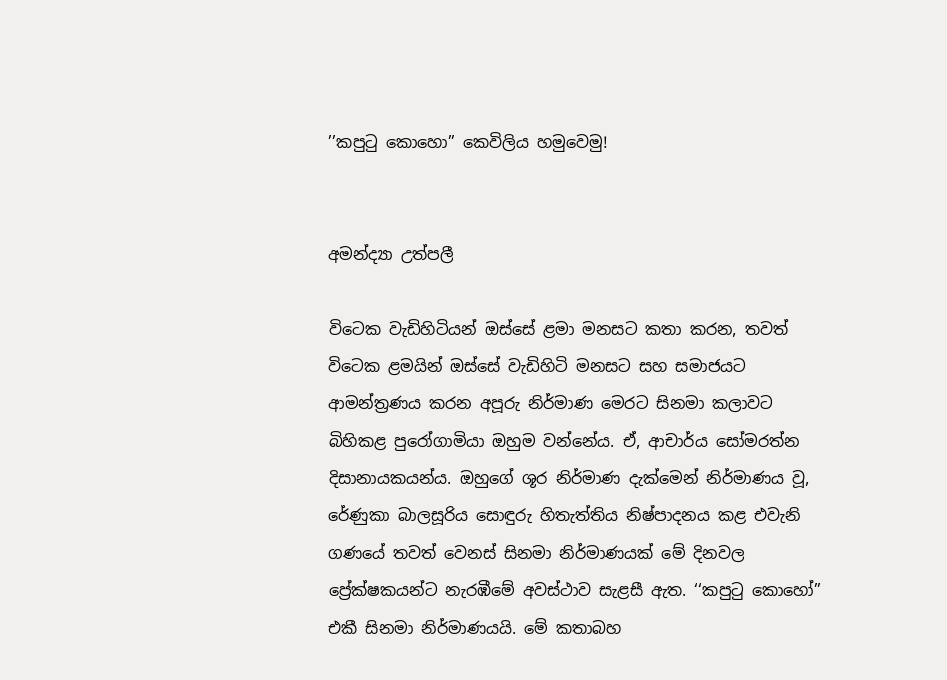’’කපුටු කොහො’’ කෙවිලිය හමුවෙමු!


අමන්ද්‍යා උත්පලී

විටෙක වැඩිහිටියන් ඔස්සේ ළමා මනසට කතා කරන, තවත් විටෙක ළමයින් ඔස්සේ වැඩිහිටි මනසට සහ සමාජයට ආමන්ත්‍රණය කරන අපූරු නිර්මාණ මෙරට සිනමා කලාවට බිහිකළ පුරෝගාමියා ඔහුම වන්නේය. ඒ, ආචාර්ය සෝමරත්න දිසානායකයන්ය. ඔහුගේ ශූර නිර්මාණ දැක්මෙන් නිර්මාණය වූ, රේණුකා බාලසූරිය සොඳුරු හිතැත්තිය නිෂ්පාදනය කළ එවැනි ගණයේ තවත් වෙනස් සිනමා නිර්මාණයක් මේ දිනවල ප්‍රේක්ෂකයන්ට නැරඹීමේ අවස්ථාව සැළසී ඇත. ‘‘කපුටු කොහෝ’’ එකී සිනමා නිර්මාණයයි. මේ කතාබහ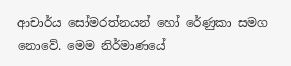ආචාර්ය සෝමරත්නයන් හෝ රේණුකා සමග නොවේ. මෙම නිර්මාණයේ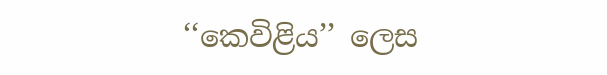‘‘කෙවිළිය’’ ලෙස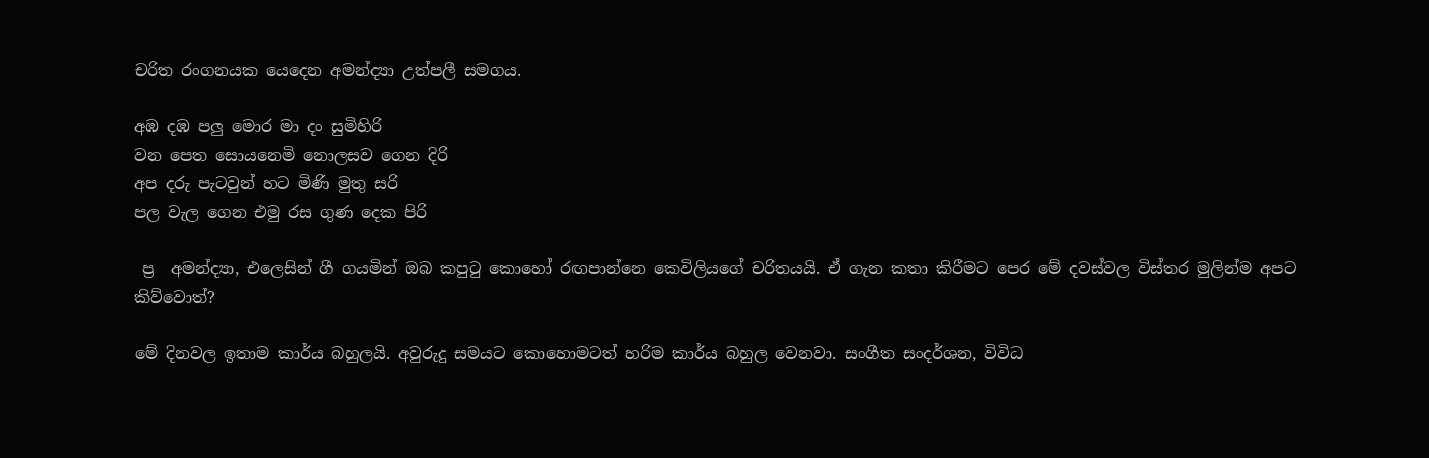චරිත රංගනයක යෙදෙන අමන්ද්‍යා උත්පලී සමගය.

අඹ දඹ පලු මොර මා දං සුමිහිරි
වන පෙත සොයනෙමි නොලසව ගෙන දිරි
අප දරු පැටවුන් හට මිණි මුතු සරි
පල වැල ගෙන එමු රස ගුණ දෙක පිරි

 ප්‍ර  අමන්ද්‍යා, එලෙසින් ගී ගයමින් ඔබ කපුටු කොහෝ රඟපාන්නෙ කෙවිලියගේ චරිතයයි. ඒ ගැන කතා කිරීමට පෙර මේ දවස්වල විස්තර මුලින්ම අපට කිව්වොත්?

මේ දිනවල ඉතාම කාර්ය බහුලයි. අවුරුදු සමයට කොහොමටත් හරිම කාර්ය බහුල වෙනවා. සංගීත සංදර්ශන, විවිධ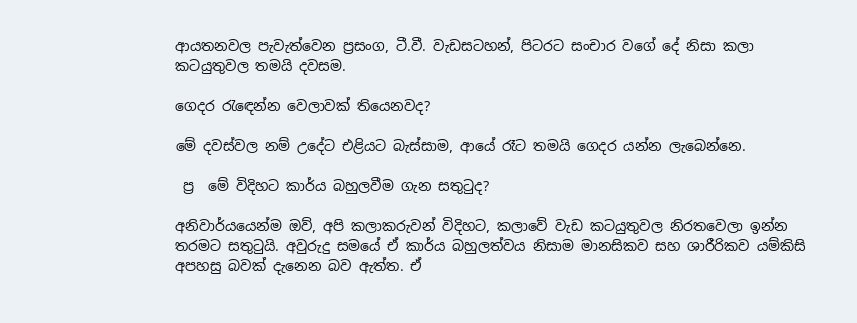ආයතනවල පැවැත්වෙන ප්‍රසංග, ටී.වී. වැඩසටහන්, පිටරට සංචාර වගේ දේ නිසා කලා කටයුතුවල තමයි දවසම.

ගෙදර රැඳෙන්න වෙලාවක් තියෙනවද?

මේ දවස්වල නම් උදේට එළියට බැස්සාම, ආයේ රෑට තමයි ගෙදර යන්න ලැබෙන්නෙ.

 ප්‍ර  මේ විදිහට කාර්ය බහුලවීම ගැන සතුටුද?

අනිවාර්යයෙන්ම ඔව්, අපි කලාකරුවන් විදිහට, කලාවේ වැඩ කටයුතුවල නිරතවෙලා ඉන්න තරමට සතුටුයි. අවුරුදු සමයේ ඒ කාර්ය බහුලත්වය නිසාම මානසිකව සහ ශාරීරිකව යම්කිසි අපහසු බවක් දැනෙන බව ඇත්ත. ඒ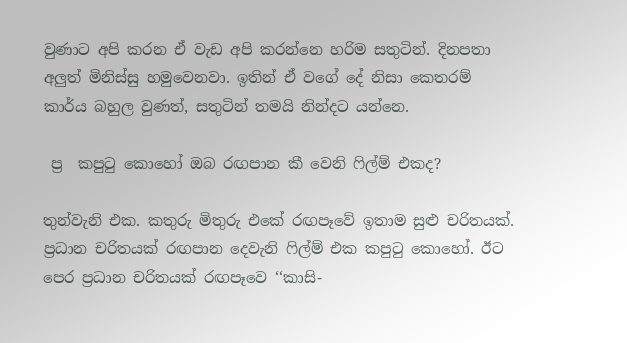වුණාට අපි කරන ඒ වැඩ අපි කරන්නෙ හරිම සතුටින්. දිනපතා අලුත් මිනිස්සු හමුවෙනවා. ඉතින් ඒ වගේ දේ නිසා කෙතරම් කාර්ය බහුල වුණත්, සතුටින් තමයි නින්දට යන්නෙ.

 ප්‍ර  කපුටු කොහෝ ඔබ රඟපාන කී වෙනි ෆිල්ම් එකද?

තුන්වැනි එක. කතුරු මිතුරු එකේ රඟපෑවේ ඉතාම සුළු චරිතයක්. ප්‍රධාන චරිතයක් රඟපාන දෙවැනි ෆිල්ම් එක කපුටු කොහෝ. ඊට පෙර ප්‍රධාන චරිතයක් රඟපෑවෙ ‘‘කාසි-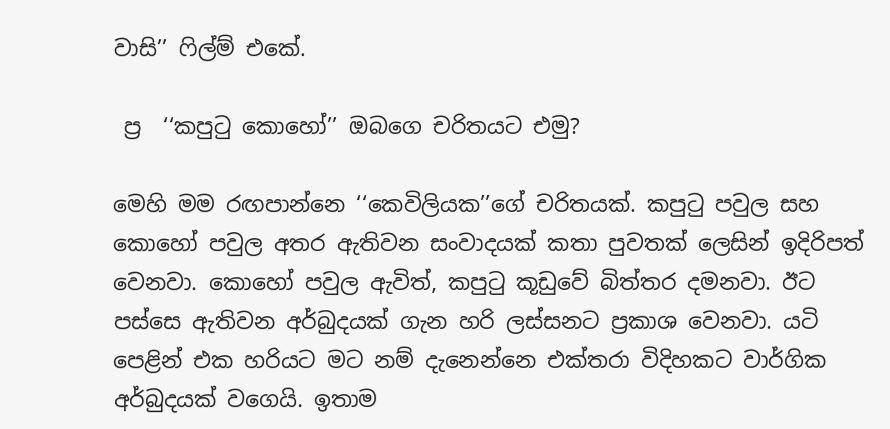වාසි’’ ෆිල්ම් එකේ.

 ප්‍ර  ‘‘කපුටු කොහෝ’’ ඔබගෙ චරිතයට එමු?

මෙහි මම රඟපාන්නෙ ‘‘කෙවිලියක’’ගේ චරිතයක්. කපුටු පවුල සහ කොහෝ පවුල අතර ඇතිවන සංවාදයක් කතා පුවතක් ලෙසින් ඉදිරිපත් වෙනවා. කොහෝ පවුල ඇවිත්, කපුටු කූඩුවේ බිත්තර දමනවා. ඊට පස්සෙ ඇතිවන අර්බුදයක් ගැන හරි ලස්සනට ප්‍රකාශ වෙනවා. යටි පෙළින් එක හරියට මට නම් දැනෙන්නෙ එක්තරා විදිහකට වාර්ගික අර්බුදයක් වගෙයි. ඉතාම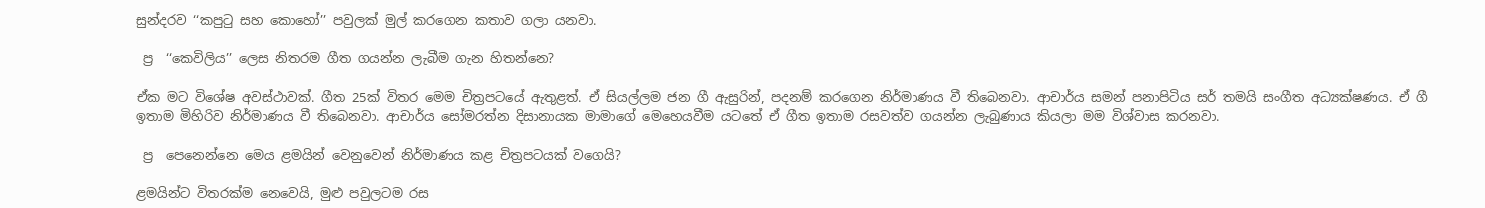සුන්දරව ‘‘කපුටු සහ කොහෝ’’ පවුලක් මුල් කරගෙන කතාව ගලා යනවා.

 ප්‍ර  ‘‘කෙවිලිය’’ ලෙස නිතරම ගීත ගයන්න ලැබීම ගැන හිතන්නෙ?

ඒක මට විශේෂ අවස්ථාවක්. ගීත 25ක් විතර මෙම චිත්‍රපටයේ ඇතුළත්. ඒ සියල්ලම ජන ගී ඇසුරින්, පදනම් කරගෙන නිර්මාණය වී තිබෙනවා. ආචාර්ය සමන් පනාපිටිය සර් තමයි සංගීත අධ්‍යක්ෂණය. ඒ ගී ඉතාම මිහිරිව නිර්මාණය වී තිබෙනවා. ආචාර්ය සෝමරත්න දිසානායක මාමාගේ මෙහෙයවීම යටතේ ඒ ගීත ඉතාම රසවත්ව ගයන්න ලැබුණාය කියලා මම විශ්වාස කරනවා.

 ප්‍ර  පෙනෙන්නෙ මෙය ළමයින් වෙනුවෙන් නිර්මාණය කළ චිත්‍රපටයක් වගෙයි?

ළමයින්ට විතරක්ම නෙවෙයි, මුළු පවුලටම රස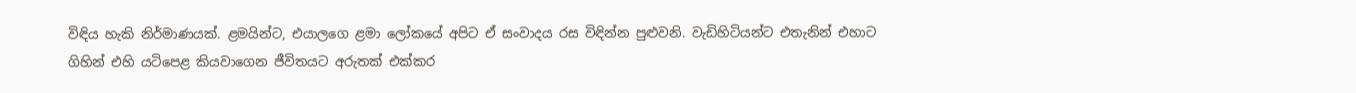විඳිය හැකි නිර්මාණයක්. ළමයින්ට, එයාලගෙ ළමා ලෝකයේ අපිට ඒ සංවාදය රස විඳින්න පුළුවනි. වැඩිහිටියන්ට එතැනින් එහාට ගිහින් එහි යටිපෙළ කියවාගෙන ජීවිතයට අරුතක් එක්කර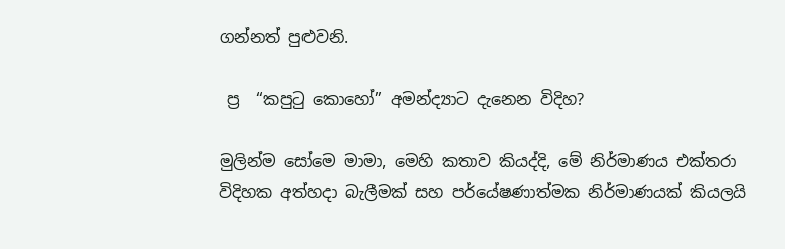ගන්නත් පුළුවනි.

 ප්‍ර  ‘‘කපුටු කොහෝ’’ අමන්ද්‍යාට දැනෙන විදිහ?

මුලින්ම සෝමෙ මාමා, මෙහි කතාව කියද්දි, මේ නිර්මාණය එක්තරා විදිහක අත්හදා බැලීමක් සහ පර්යේෂණාත්මක නිර්මාණයක් කියලයි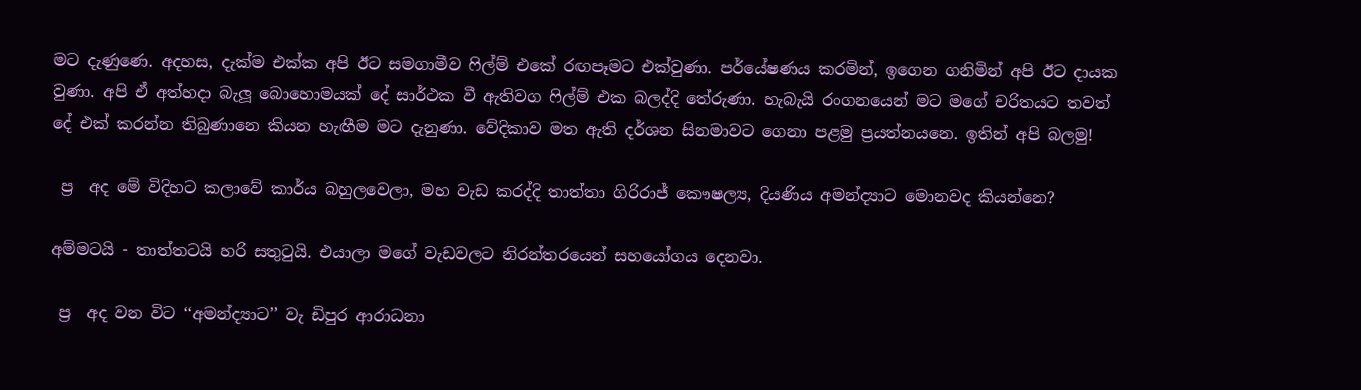මට දැණුණෙ. අදහස, දැක්ම එක්ක අපි ඊට සමගාමීව ෆිල්ම් එකේ රඟපෑමට එක්වුණා. පර්යේෂණය කරමින්, ඉගෙන ගනිමින් අපි ඊට දායක වුණා. අපි ඒ අත්හදා බැලූ බොහොමයක් දේ සාර්ථක වී ඇතිවග ෆිල්ම් එක බලද්දි තේරුණා. හැබැයි රංගනයෙන් මට මගේ චරිතයට තවත් දේ එක් කරන්න තිබුණානෙ කියන හැඟීම මට දැනුණා. වේදිකාව මත ඇති දර්ශන සිනමාවට ගෙනා පළමු ප්‍රයත්නයනෙ. ඉතින් අපි බලමු!

 ප්‍ර  අද මේ විදිහට කලාවේ කාර්ය බහුලවෙලා, මහ වැඩ කරද්දි තාත්තා ගිරිරාජ් කෞෂල්‍ය, දියණිය අමන්ද්‍යාට මොනවද කියන්නෙ?

අම්මටයි - තාත්තටයි හරි සතුටුයි. එයාලා මගේ වැඩවලට නිරන්තරයෙන් සහයෝගය දෙනවා.

 ප්‍ර  අද වන විට ‘‘අමන්ද්‍යාට’’ වැ ඩිපුර ආරාධනා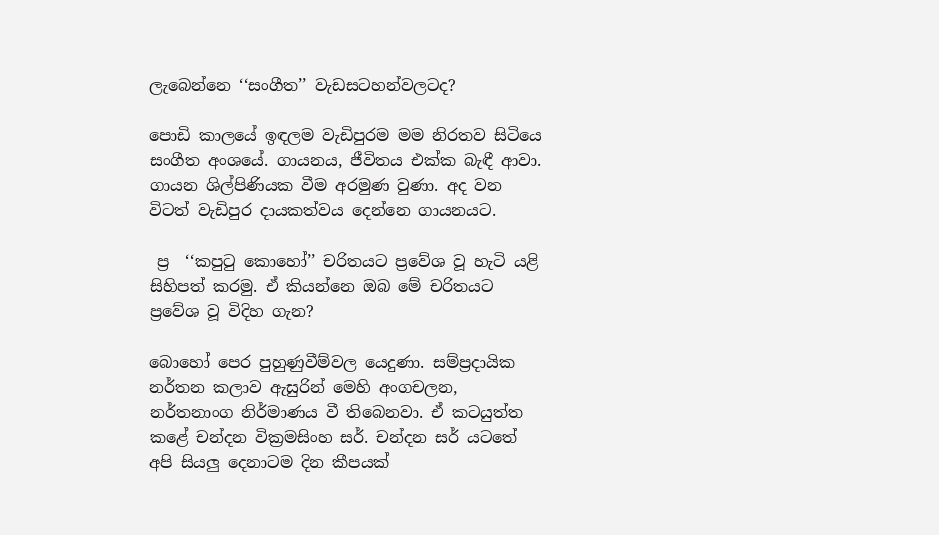ලැබෙන්නෙ ‘‘සංගීත’’ වැඩසටහන්වලටද?

පොඩි කාලයේ ඉඳලම වැඩිපුරම මම නිරතව සිටියෙ සංගීත අංශයේ. ගායනය, ජීවිතය එක්ක බැඳී ආවා. ගායන ශිල්පිණියක වීම අරමුණ වුණා. අද වන විටත් වැඩිපුර දායකත්වය දෙන්නෙ ගායනයට.

 ප්‍ර  ‘‘කපුටු කොහෝ’’ චරිතයට ප්‍රවේශ වූ හැටි යළි සිහිපත් කරමු. ඒ කියන්නෙ ඔබ මේ චරිතයට ප්‍රවේශ වූ විදිහ ගැන?

බොහෝ පෙර පුහුණුවීම්වල යෙදුණා. සම්ප්‍රදායික නර්තන කලාව ඇසුරින් මෙහි අංගචලන, නර්තනාංග නිර්මාණය වී තිබෙනවා. ඒ කටයුත්ත කළේ චන්දන වික්‍රමසිංහ සර්. චන්දන සර් යටතේ අපි සියලු දෙනාටම දින කීපයක්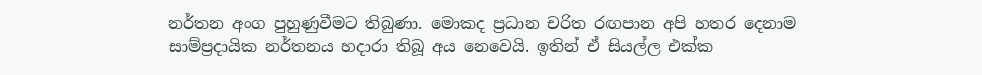නර්තන අංග පුහුණුවීමට තිබුණා. මොකද ප්‍රධාන චරිත රඟපාන අපි හතර දෙනාම සාම්ප්‍රදායික නර්තනය හදාරා තිබූ අය නෙවෙයි. ඉතින් ඒ සියල්ල එක්ක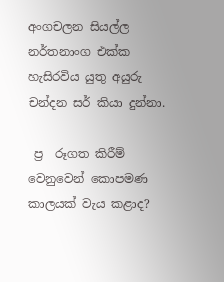අංගචලන සියල්ල නර්තනාංග එක්ක හැසිරවිය යුතු අයුරු චන්දන සර් කියා දුන්නා.

 ප්‍ර  රූගත කිරීම් වෙනුවෙන් කොපමණ කාලයක් වැය කළාද?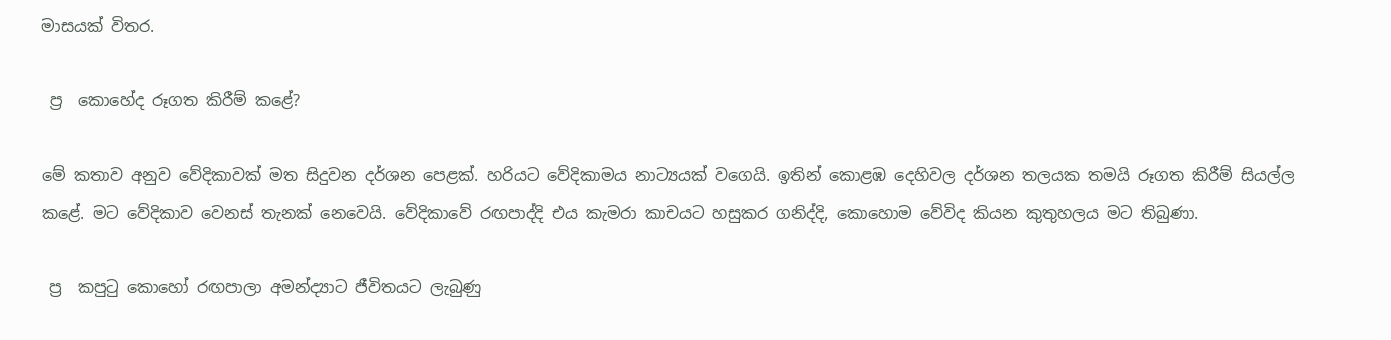මාසයක් විතර.

 ප්‍ර  කොහේද රූගත කිරීම් කළේ?

මේ කතාව අනුව වේදිකාවක් මත සිදුවන දර්ශන පෙළක්. හරියට වේදිකාමය නාට්‍යයක් වගෙයි. ඉතින් කොළඹ දෙහිවල දර්ශන තලයක තමයි රූගත කිරීම් සියල්ල කළේ. මට වේදිකාව වෙනස් තැනක් නෙවෙයි. වේදිකාවේ රඟපාද්දි එය කැමරා කාචයට හසුකර ගනිද්දි, කොහොම වේවිද කියන කුතුහලය මට තිබුණා.

 ප්‍ර  කපුටු කොහෝ රඟපාලා අමන්ද්‍යාට ජීවිතයට ලැබුණු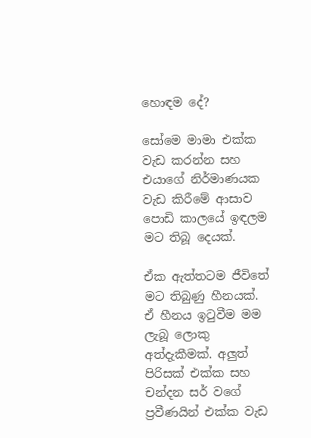හොඳම දේ?

සෝමෙ මාමා එක්ක වැඩ කරන්න සහ එයාගේ නිර්මාණයක වැඩ කිරීමේ ආසාව පොඩි කාලයේ ඉඳලම මට තිබූ දෙයක්.

ඒක ඇත්තටම ජීවිතේ මට තිබුණු හීනයක්. ඒ හීනය ඉටුවීම මම ලැබූ ලොකු අත්දැකීමක්. අලුත් පිරිසක් එක්ක සහ චන්දන සර් වගේ ප්‍රවීණයින් එක්ක වැඩ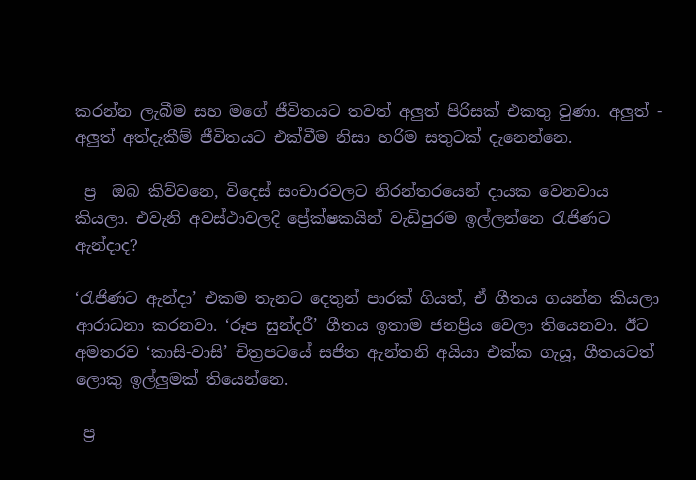කරන්න ලැබීම සහ මගේ ජීවිතයට තවත් අලුත් පිරිසක් එකතු වුණා. අලුත් - අලුත් අත්දැකීම් ජීවිතයට එක්වීම නිසා හරිම සතුටක් දැනෙන්නෙ.

 ප්‍ර  ඔබ කිව්වනෙ, විදෙස් සංචාරවලට නිරන්තරයෙන් දායක වෙනවාය කියලා. එවැනි අවස්ථාවලදි ප්‍රේක්ෂකයින් වැඩිපුරම ඉල්ලන්නෙ රැජිණට ඇන්දාද?

‘රැජිණට ඇන්දා’ එකම තැනට දෙතුන් පාරක් ගියත්, ඒ ගීතය ගයන්න කියලා ආරාධනා කරනවා. ‘රූප සුන්දරී’ ගීතය ඉතාම ජනප්‍රිය වෙලා තියෙනවා. ඊට අමතරව ‘කාසි-වාසි’ චිත්‍රපටයේ සජිත ඇන්තනි අයියා එක්ක ගැයූ, ගීතයටත් ලොකු ඉල්ලුමක් තියෙන්නෙ.

 ප්‍ර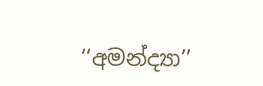‘‘අමන්ද්‍යා’’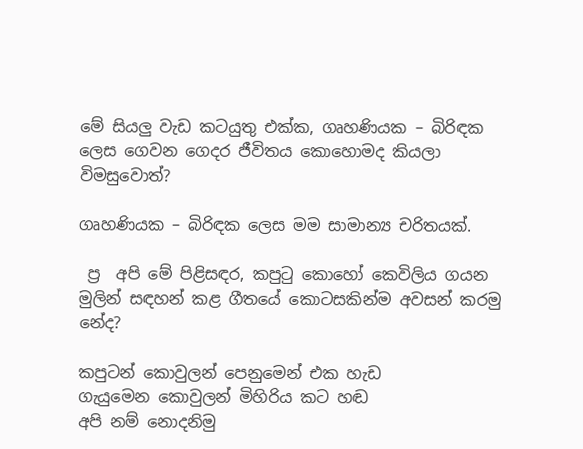මේ සියලු වැඩ කටයුතු එක්ක, ගෘහණියක – බිරිඳක ලෙස ගෙවන ගෙදර ජීවිතය කොහොමද කියලා විමසුවොත්?

ගෘහණියක – බිරිඳක ලෙස මම සාමාන්‍ය චරිතයක්.

 ප්‍ර  අපි මේ පිළිසඳර, කපුටු කොහෝ කෙවිලිය ගයන මුලින් සඳහන් කළ ගීතයේ කොටසකින්ම අවසන් කරමු නේද?

කපුටන් කොවුලන් පෙනුමෙන් එක හැඩ
ගැයුමෙන කොවුලන් මිහිරිය කට හඬ
අපි නම් නොදනිමු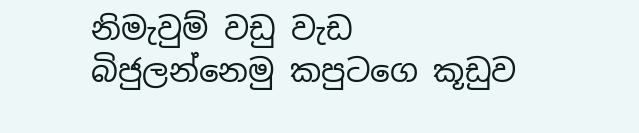නිමැවුම් වඩු වැඩ
බිජුලන්නෙමු කපුටගෙ කූඩුව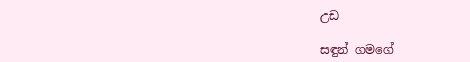උඩ

සඳුන් ගමගේ